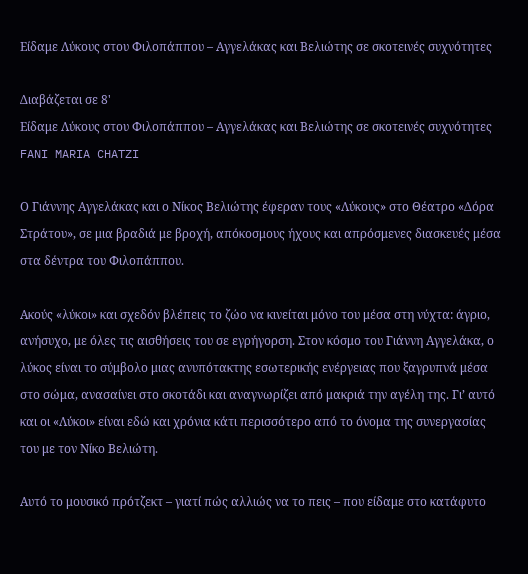Είδαμε Λύκους στου Φιλοπάππου – Αγγελάκας και Βελιώτης σε σκοτεινές συχνότητες

Διαβάζεται σε 8'
Είδαμε Λύκους στου Φιλοπάππου – Αγγελάκας και Βελιώτης σε σκοτεινές συχνότητες
FANI MARIA CHATZI

Ο Γιάννης Αγγελάκας και ο Νίκος Βελιώτης έφεραν τους «Λύκους» στο Θέατρο «Δόρα Στράτου», σε μια βραδιά με βροχή, απόκοσμους ήχους και απρόσμενες διασκευές μέσα στα δέντρα του Φιλοπάππου.

Ακούς «λύκοι» και σχεδόν βλέπεις το ζώο να κινείται μόνο του μέσα στη νύχτα: άγριο, ανήσυχο, με όλες τις αισθήσεις του σε εγρήγορση. Στον κόσμο του Γιάννη Αγγελάκα, ο λύκος είναι το σύμβολο μιας ανυπότακτης εσωτερικής ενέργειας που ξαγρυπνά μέσα στο σώμα, ανασαίνει στο σκοτάδι και αναγνωρίζει από μακριά την αγέλη της. Γι’ αυτό και οι «Λύκοι» είναι εδώ και χρόνια κάτι περισσότερο από το όνομα της συνεργασίας του με τον Νίκο Βελιώτη.

Αυτό το μουσικό πρότζεκτ – γιατί πώς αλλιώς να το πεις – που είδαμε στο κατάφυτο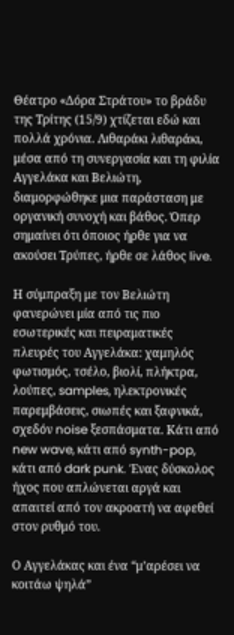Θέατρο «Δόρα Στράτου» το βράδυ της Τρίτης (15/9) χτίζεται εδώ και πολλά χρόνια. Λιθαράκι λιθαράκι, μέσα από τη συνεργασία και τη φιλία Αγγελάκα και Βελιώτη, διαμορφώθηκε μια παράσταση με οργανική συνοχή και βάθος. Όπερ σημαίνει ότι όποιος ήρθε για να ακούσει Τρύπες, ήρθε σε λάθος live.

Η σύμπραξη με τον Βελιώτη φανερώνει μία από τις πιο εσωτερικές και πειραματικές πλευρές του Αγγελάκα: χαμηλός φωτισμός, τσέλο, βιολί, πλήκτρα, λούπες, samples, ηλεκτρονικές παρεμβάσεις, σιωπές και ξαφνικά, σχεδόν noise ξεσπάσματα. Κάτι από new wave, κάτι από synth-pop, κάτι από dark punk. Ένας δύσκολος ήχος που απλώνεται αργά και απαιτεί από τον ακροατή να αφεθεί στον ρυθμό του.

Ο Αγγελάκας και ένα “μ’αρέσει να κοιτάω ψηλά”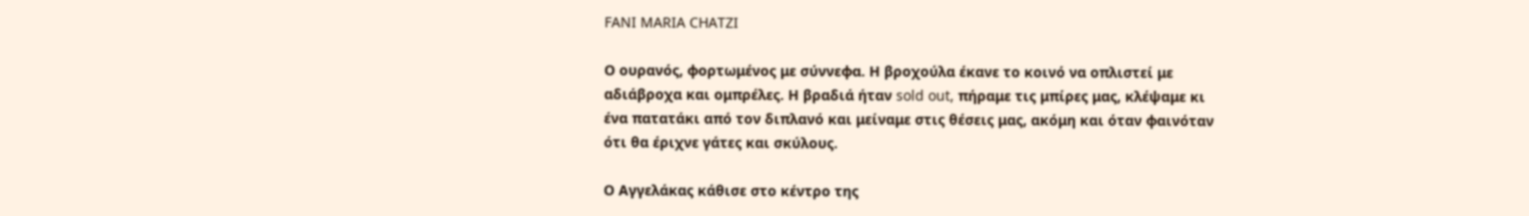FANI MARIA CHATZI

Ο ουρανός, φορτωμένος με σύννεφα. Η βροχούλα έκανε το κοινό να οπλιστεί με αδιάβροχα και ομπρέλες. Η βραδιά ήταν sold out, πήραμε τις μπίρες μας, κλέψαμε κι ένα πατατάκι από τον διπλανό και μείναμε στις θέσεις μας, ακόμη και όταν φαινόταν ότι θα έριχνε γάτες και σκύλους.

Ο Αγγελάκας κάθισε στο κέντρο της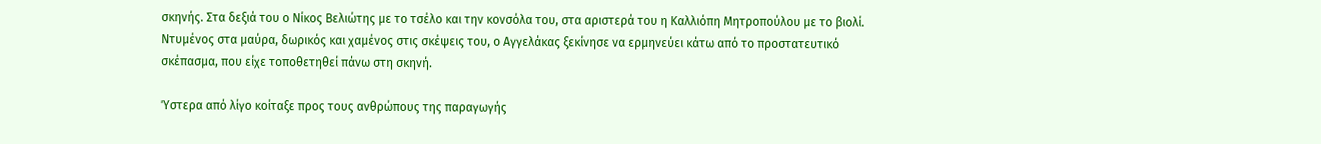σκηνής. Στα δεξιά του ο Νίκος Βελιώτης με το τσέλο και την κονσόλα του, στα αριστερά του η Καλλιόπη Μητροπούλου με το βιολί. Ντυμένος στα μαύρα, δωρικός και χαμένος στις σκέψεις του, ο Αγγελάκας ξεκίνησε να ερμηνεύει κάτω από το προστατευτικό σκέπασμα, που είχε τοποθετηθεί πάνω στη σκηνή.

Ύστερα από λίγο κοίταξε προς τους ανθρώπους της παραγωγής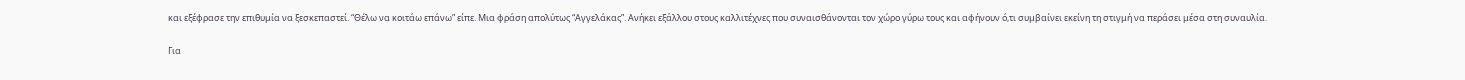και εξέφρασε την επιθυμία να ξεσκεπαστεί. “Θέλω να κοιτάω επάνω” είπε. Μια φράση απολύτως “Αγγελάκας”. Ανήκει εξάλλου στους καλλιτέχνες που συναισθάνονται τον χώρο γύρω τους και αφήνουν ό,τι συμβαίνει εκείνη τη στιγμή να περάσει μέσα στη συναυλία.

Για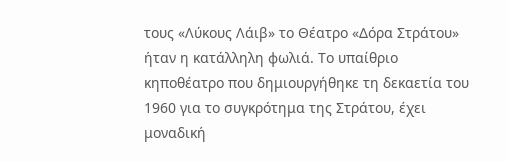τους «Λύκους Λάιβ» το Θέατρο «Δόρα Στράτου» ήταν η κατάλληλη φωλιά. Το υπαίθριο κηποθέατρο που δημιουργήθηκε τη δεκαετία του 1960 για το συγκρότημα της Στράτου, έχει μοναδική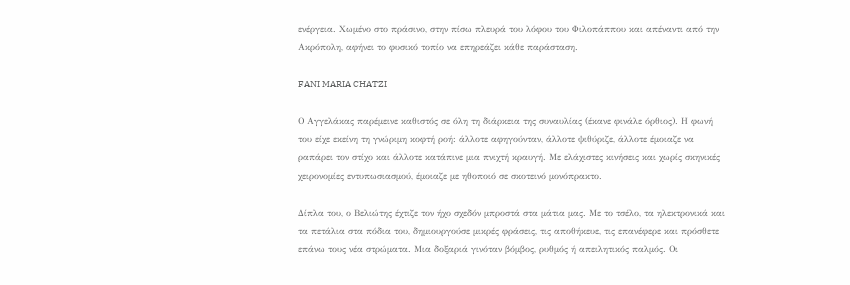ενέργεια. Χωμένο στο πράσινο, στην πίσω πλευρά του λόφου του Φιλοπάππου και απέναντι από την Ακρόπολη, αφήνει το φυσικό τοπίο να επηρεάζει κάθε παράσταση.

FANI MARIA CHATZI

Ο Αγγελάκας παρέμεινε καθιστός σε όλη τη διάρκεια της συναυλίας (έκανε φινάλε όρθιος). Η φωνή του είχε εκείνη τη γνώριμη κοφτή ροή: άλλοτε αφηγούνταν, άλλοτε ψιθύριζε, άλλοτε έμοιαζε να ραπάρει τον στίχο και άλλοτε κατάπινε μια πνιχτή κραυγή. Με ελάχιστες κινήσεις και χωρίς σκηνικές χειρονομίες εντυπωσιασμού, έμοιαζε με ηθοποιό σε σκοτεινό μονόπρακτο.

Δίπλα του, ο Βελιώτης έχτιζε τον ήχο σχεδόν μπροστά στα μάτια μας. Με το τσέλο, τα ηλεκτρονικά και τα πετάλια στα πόδια του, δημιουργούσε μικρές φράσεις, τις αποθήκευε, τις επανέφερε και πρόσθετε επάνω τους νέα στρώματα. Μια δοξαριά γινόταν βόμβος, ρυθμός ή απειλητικός παλμός. Οι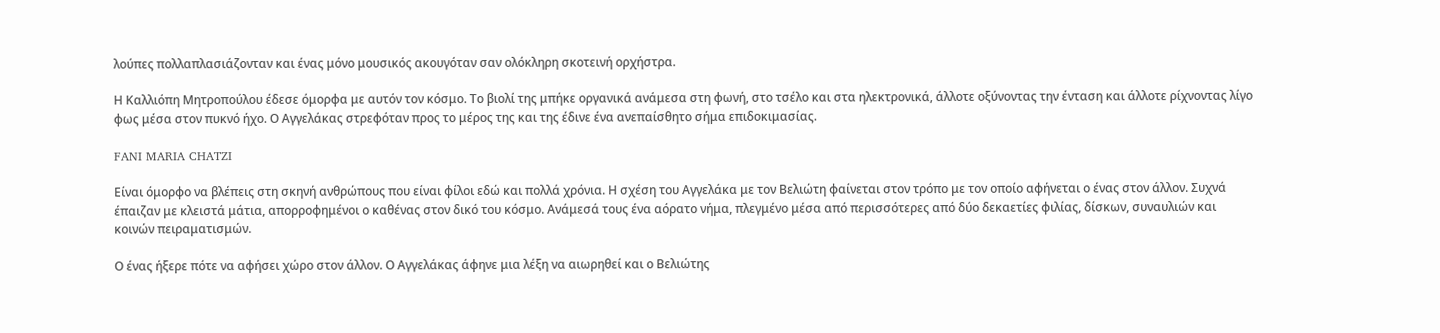λούπες πολλαπλασιάζονταν και ένας μόνο μουσικός ακουγόταν σαν ολόκληρη σκοτεινή ορχήστρα.

Η Καλλιόπη Μητροπούλου έδεσε όμορφα με αυτόν τον κόσμο. Το βιολί της μπήκε οργανικά ανάμεσα στη φωνή, στο τσέλο και στα ηλεκτρονικά, άλλοτε οξύνοντας την ένταση και άλλοτε ρίχνοντας λίγο φως μέσα στον πυκνό ήχο. Ο Αγγελάκας στρεφόταν προς το μέρος της και της έδινε ένα ανεπαίσθητο σήμα επιδοκιμασίας.

FANI MARIA CHATZI

Είναι όμορφο να βλέπεις στη σκηνή ανθρώπους που είναι φίλοι εδώ και πολλά χρόνια. Η σχέση του Αγγελάκα με τον Βελιώτη φαίνεται στον τρόπο με τον οποίο αφήνεται ο ένας στον άλλον. Συχνά έπαιζαν με κλειστά μάτια, απορροφημένοι ο καθένας στον δικό του κόσμο. Ανάμεσά τους ένα αόρατο νήμα, πλεγμένο μέσα από περισσότερες από δύο δεκαετίες φιλίας, δίσκων, συναυλιών και κοινών πειραματισμών.

Ο ένας ήξερε πότε να αφήσει χώρο στον άλλον. Ο Αγγελάκας άφηνε μια λέξη να αιωρηθεί και ο Βελιώτης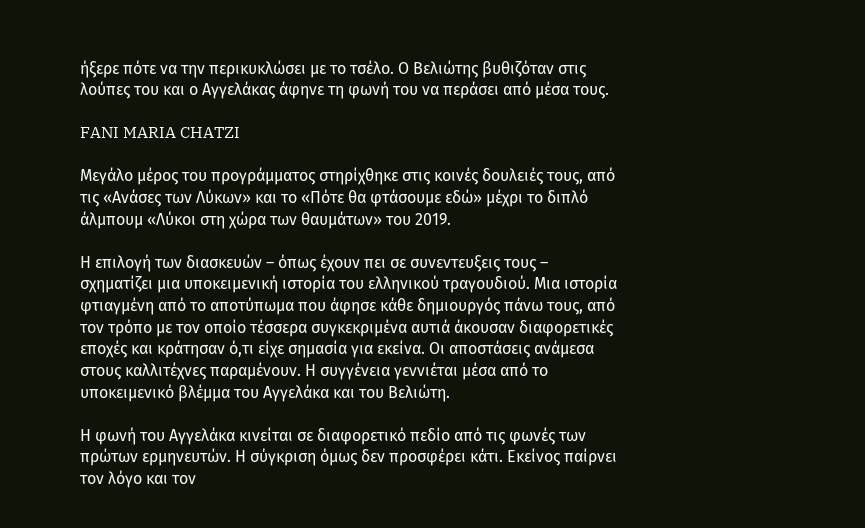ήξερε πότε να την περικυκλώσει με το τσέλο. Ο Βελιώτης βυθιζόταν στις λούπες του και ο Αγγελάκας άφηνε τη φωνή του να περάσει από μέσα τους.

FANI MARIA CHATZI

Μεγάλο μέρος του προγράμματος στηρίχθηκε στις κοινές δουλειές τους, από τις «Ανάσες των Λύκων» και το «Πότε θα φτάσουμε εδώ» μέχρι το διπλό άλμπουμ «Λύκοι στη χώρα των θαυμάτων» του 2019.

Η επιλογή των διασκευών – όπως έχουν πει σε συνεντευξεις τους – σχηματίζει μια υποκειμενική ιστορία του ελληνικού τραγουδιού. Μια ιστορία φτιαγμένη από το αποτύπωμα που άφησε κάθε δημιουργός πάνω τους, από τον τρόπο με τον οποίο τέσσερα συγκεκριμένα αυτιά άκουσαν διαφορετικές εποχές και κράτησαν ό,τι είχε σημασία για εκείνα. Οι αποστάσεις ανάμεσα στους καλλιτέχνες παραμένουν. Η συγγένεια γεννιέται μέσα από το υποκειμενικό βλέμμα του Αγγελάκα και του Βελιώτη.

Η φωνή του Αγγελάκα κινείται σε διαφορετικό πεδίο από τις φωνές των πρώτων ερμηνευτών. Η σύγκριση όμως δεν προσφέρει κάτι. Εκείνος παίρνει τον λόγο και τον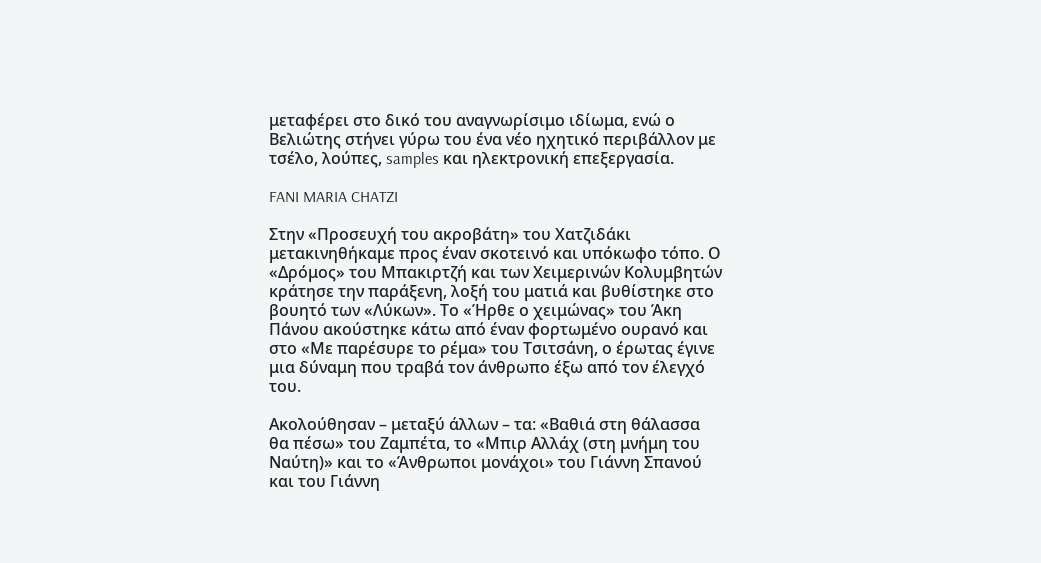μεταφέρει στο δικό του αναγνωρίσιμο ιδίωμα, ενώ ο Βελιώτης στήνει γύρω του ένα νέο ηχητικό περιβάλλον με τσέλο, λούπες, samples και ηλεκτρονική επεξεργασία.

FANI MARIA CHATZI

Στην «Προσευχή του ακροβάτη» του Χατζιδάκι μετακινηθήκαμε προς έναν σκοτεινό και υπόκωφο τόπο. Ο «Δρόμος» του Μπακιρτζή και των Χειμερινών Κολυμβητών κράτησε την παράξενη, λοξή του ματιά και βυθίστηκε στο βουητό των «Λύκων». Το «Ήρθε ο χειμώνας» του Άκη Πάνου ακούστηκε κάτω από έναν φορτωμένο ουρανό και στο «Με παρέσυρε το ρέμα» του Τσιτσάνη, ο έρωτας έγινε μια δύναμη που τραβά τον άνθρωπο έξω από τον έλεγχό του.

Ακολούθησαν – μεταξύ άλλων – τα: «Βαθιά στη θάλασσα θα πέσω» του Ζαμπέτα, το «Μπιρ Αλλάχ (στη μνήμη του Ναύτη)» και το «Άνθρωποι μονάχοι» του Γιάννη Σπανού και του Γιάννη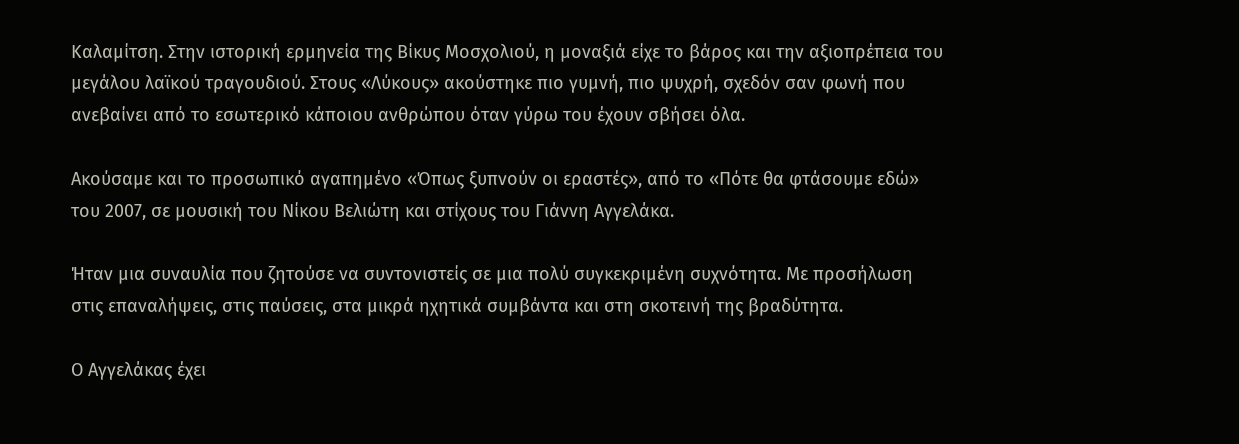Καλαμίτση. Στην ιστορική ερμηνεία της Βίκυς Μοσχολιού, η μοναξιά είχε το βάρος και την αξιοπρέπεια του μεγάλου λαϊκού τραγουδιού. Στους «Λύκους» ακούστηκε πιο γυμνή, πιο ψυχρή, σχεδόν σαν φωνή που ανεβαίνει από το εσωτερικό κάποιου ανθρώπου όταν γύρω του έχουν σβήσει όλα.

Ακούσαμε και το προσωπικό αγαπημένο «Όπως ξυπνούν οι εραστές», από το «Πότε θα φτάσουμε εδώ» του 2007, σε μουσική του Νίκου Βελιώτη και στίχους του Γιάννη Αγγελάκα.

Ήταν μια συναυλία που ζητούσε να συντονιστείς σε μια πολύ συγκεκριμένη συχνότητα. Με προσήλωση στις επαναλήψεις, στις παύσεις, στα μικρά ηχητικά συμβάντα και στη σκοτεινή της βραδύτητα.

Ο Αγγελάκας έχει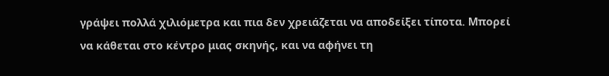γράψει πολλά χιλιόμετρα και πια δεν χρειάζεται να αποδείξει τίποτα. Μπορεί να κάθεται στο κέντρο μιας σκηνής, και να αφήνει τη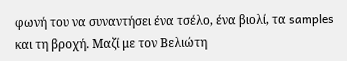φωνή του να συναντήσει ένα τσέλο, ένα βιολί, τα samples και τη βροχή. Μαζί με τον Βελιώτη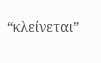“κλείνεται”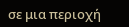σε μια περιοχή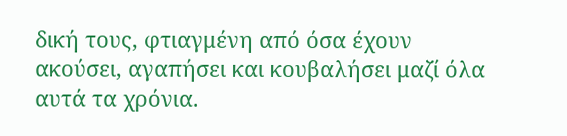δική τους, φτιαγμένη από όσα έχουν ακούσει, αγαπήσει και κουβαλήσει μαζί όλα αυτά τα χρόνια.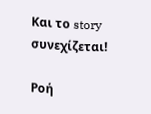Και το story συνεχίζεται!

Ροή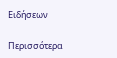Ειδήσεων

Περισσότερα